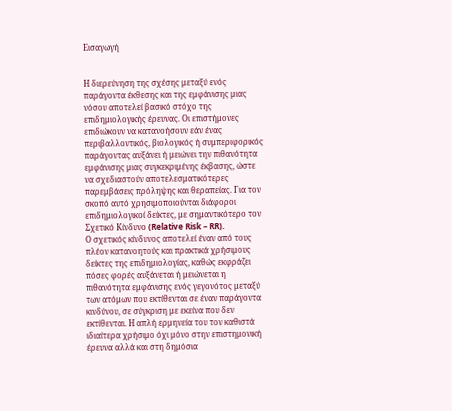Εισαγωγή


Η διερεύνηση της σχέσης μεταξύ ενός παράγοντα έκθεσης και της εμφάνισης μιας νόσου αποτελεί βασικό στόχο της επιδημιολογικής έρευνας. Οι επιστήμονες επιδιώκουν να κατανοήσουν εάν ένας περιβαλλοντικός, βιολογικός ή συμπεριφορικός παράγοντας αυξάνει ή μειώνει την πιθανότητα εμφάνισης μιας συγκεκριμένης έκβασης, ώστε να σχεδιαστούν αποτελεσματικότερες παρεμβάσεις πρόληψης και θεραπείας. Για τον σκοπό αυτό χρησιμοποιούνται διάφοροι επιδημιολογικοί δείκτες, με σημαντικότερο τον Σχετικό Κίνδυνο (Relative Risk – RR).
Ο σχετικός κίνδυνος αποτελεί έναν από τους πλέον κατανοητούς και πρακτικά χρήσιμους δείκτες της επιδημιολογίας, καθώς εκφράζει πόσες φορές αυξάνεται ή μειώνεται η πιθανότητα εμφάνισης ενός γεγονότος μεταξύ των ατόμων που εκτίθενται σε έναν παράγοντα κινδύνου, σε σύγκριση με εκείνα που δεν εκτίθενται. Η απλή ερμηνεία του τον καθιστά ιδιαίτερα χρήσιμο όχι μόνο στην επιστημονική έρευνα αλλά και στη δημόσια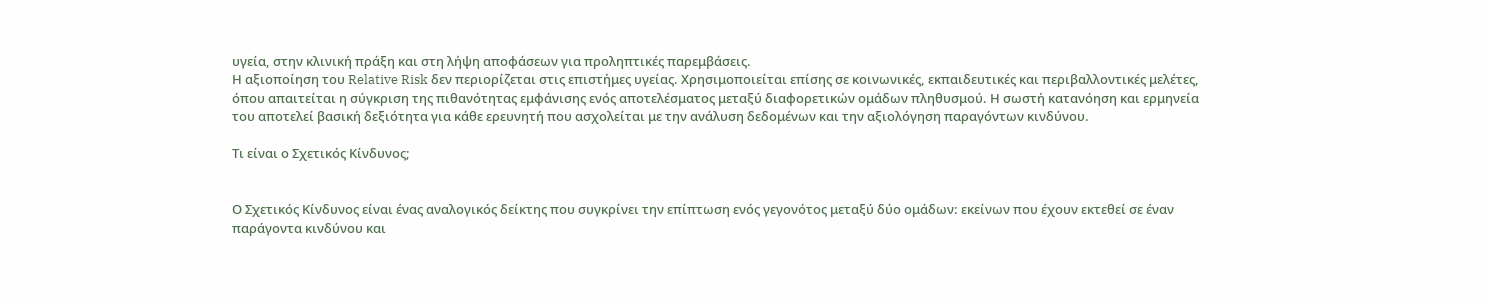υγεία, στην κλινική πράξη και στη λήψη αποφάσεων για προληπτικές παρεμβάσεις.
Η αξιοποίηση του Relative Risk δεν περιορίζεται στις επιστήμες υγείας. Χρησιμοποιείται επίσης σε κοινωνικές, εκπαιδευτικές και περιβαλλοντικές μελέτες, όπου απαιτείται η σύγκριση της πιθανότητας εμφάνισης ενός αποτελέσματος μεταξύ διαφορετικών ομάδων πληθυσμού. Η σωστή κατανόηση και ερμηνεία του αποτελεί βασική δεξιότητα για κάθε ερευνητή που ασχολείται με την ανάλυση δεδομένων και την αξιολόγηση παραγόντων κινδύνου.

Τι είναι ο Σχετικός Κίνδυνος;


Ο Σχετικός Κίνδυνος είναι ένας αναλογικός δείκτης που συγκρίνει την επίπτωση ενός γεγονότος μεταξύ δύο ομάδων: εκείνων που έχουν εκτεθεί σε έναν παράγοντα κινδύνου και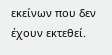εκείνων που δεν έχουν εκτεθεί.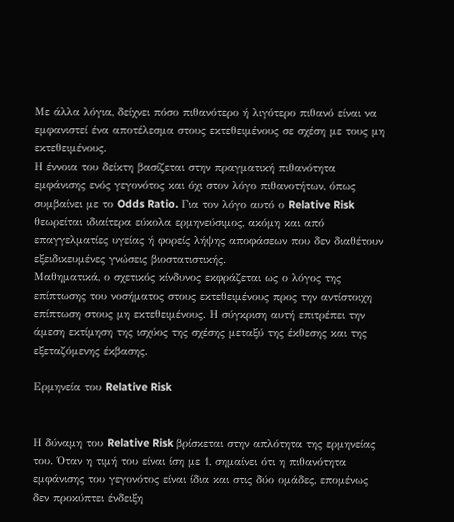Με άλλα λόγια, δείχνει πόσο πιθανότερο ή λιγότερο πιθανό είναι να εμφανιστεί ένα αποτέλεσμα στους εκτεθειμένους σε σχέση με τους μη εκτεθειμένους.
Η έννοια του δείκτη βασίζεται στην πραγματική πιθανότητα εμφάνισης ενός γεγονότος και όχι στον λόγο πιθανοτήτων, όπως συμβαίνει με το Odds Ratio. Για τον λόγο αυτό ο Relative Risk θεωρείται ιδιαίτερα εύκολα ερμηνεύσιμος, ακόμη και από επαγγελματίες υγείας ή φορείς λήψης αποφάσεων που δεν διαθέτουν εξειδικευμένες γνώσεις βιοστατιστικής.
Μαθηματικά, ο σχετικός κίνδυνος εκφράζεται ως ο λόγος της επίπτωσης του νοσήματος στους εκτεθειμένους προς την αντίστοιχη επίπτωση στους μη εκτεθειμένους. Η σύγκριση αυτή επιτρέπει την άμεση εκτίμηση της ισχύος της σχέσης μεταξύ της έκθεσης και της εξεταζόμενης έκβασης.

Ερμηνεία του Relative Risk


Η δύναμη του Relative Risk βρίσκεται στην απλότητα της ερμηνείας του. Όταν η τιμή του είναι ίση με 1, σημαίνει ότι η πιθανότητα εμφάνισης του γεγονότος είναι ίδια και στις δύο ομάδες, επομένως δεν προκύπτει ένδειξη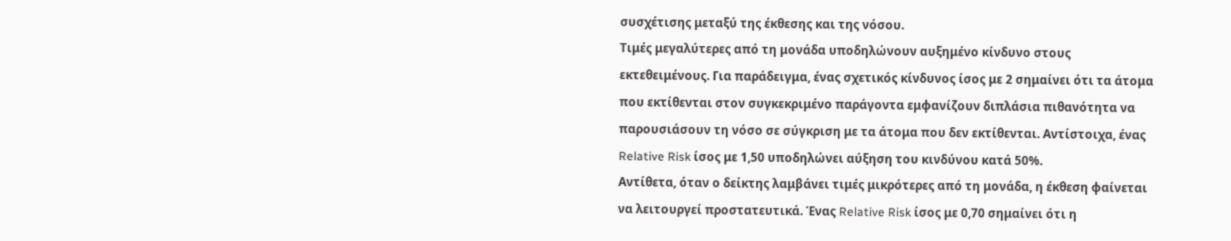συσχέτισης μεταξύ της έκθεσης και της νόσου.
Τιμές μεγαλύτερες από τη μονάδα υποδηλώνουν αυξημένο κίνδυνο στους εκτεθειμένους. Για παράδειγμα, ένας σχετικός κίνδυνος ίσος με 2 σημαίνει ότι τα άτομα που εκτίθενται στον συγκεκριμένο παράγοντα εμφανίζουν διπλάσια πιθανότητα να παρουσιάσουν τη νόσο σε σύγκριση με τα άτομα που δεν εκτίθενται. Αντίστοιχα, ένας Relative Risk ίσος με 1,50 υποδηλώνει αύξηση του κινδύνου κατά 50%.
Αντίθετα, όταν ο δείκτης λαμβάνει τιμές μικρότερες από τη μονάδα, η έκθεση φαίνεται να λειτουργεί προστατευτικά. Ένας Relative Risk ίσος με 0,70 σημαίνει ότι η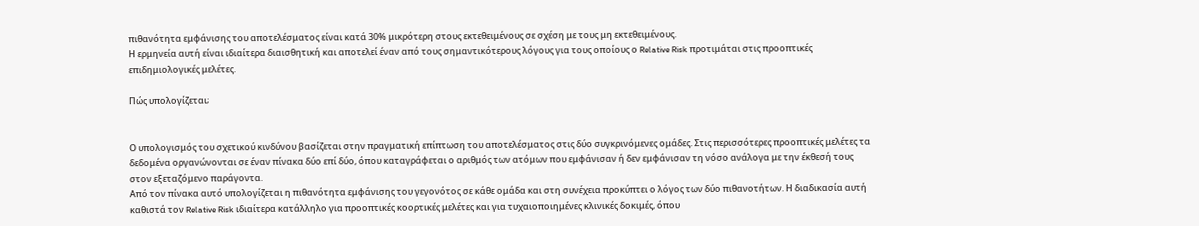πιθανότητα εμφάνισης του αποτελέσματος είναι κατά 30% μικρότερη στους εκτεθειμένους σε σχέση με τους μη εκτεθειμένους.
Η ερμηνεία αυτή είναι ιδιαίτερα διαισθητική και αποτελεί έναν από τους σημαντικότερους λόγους για τους οποίους ο Relative Risk προτιμάται στις προοπτικές επιδημιολογικές μελέτες.

Πώς υπολογίζεται;


Ο υπολογισμός του σχετικού κινδύνου βασίζεται στην πραγματική επίπτωση του αποτελέσματος στις δύο συγκρινόμενες ομάδες. Στις περισσότερες προοπτικές μελέτες τα δεδομένα οργανώνονται σε έναν πίνακα δύο επί δύο, όπου καταγράφεται ο αριθμός των ατόμων που εμφάνισαν ή δεν εμφάνισαν τη νόσο ανάλογα με την έκθεσή τους στον εξεταζόμενο παράγοντα.
Από τον πίνακα αυτό υπολογίζεται η πιθανότητα εμφάνισης του γεγονότος σε κάθε ομάδα και στη συνέχεια προκύπτει ο λόγος των δύο πιθανοτήτων. Η διαδικασία αυτή καθιστά τον Relative Risk ιδιαίτερα κατάλληλο για προοπτικές κοορτικές μελέτες και για τυχαιοποιημένες κλινικές δοκιμές, όπου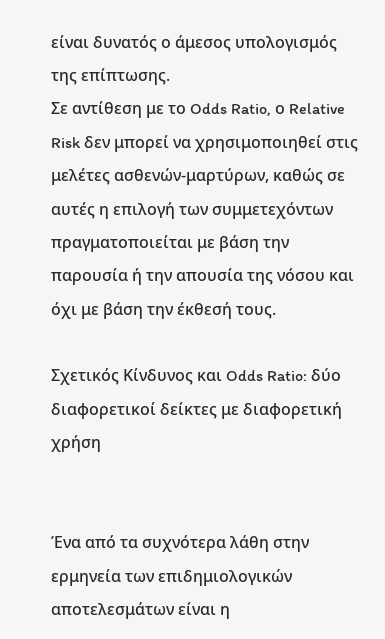είναι δυνατός ο άμεσος υπολογισμός της επίπτωσης.
Σε αντίθεση με το Odds Ratio, ο Relative Risk δεν μπορεί να χρησιμοποιηθεί στις μελέτες ασθενών-μαρτύρων, καθώς σε αυτές η επιλογή των συμμετεχόντων πραγματοποιείται με βάση την παρουσία ή την απουσία της νόσου και όχι με βάση την έκθεσή τους.

Σχετικός Κίνδυνος και Odds Ratio: δύο διαφορετικοί δείκτες με διαφορετική χρήση


Ένα από τα συχνότερα λάθη στην ερμηνεία των επιδημιολογικών αποτελεσμάτων είναι η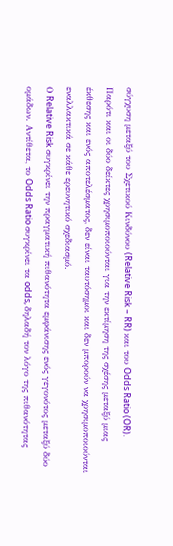σύγχυση μεταξύ του Σχετικού Κινδύνου (Relative Risk – RR) και του Odds Ratio (OR). Παρότι και οι δύο δείκτες χρησιμοποιούνται για την εκτίμηση της σχέσης μεταξύ μιας έκθεσης και ενός αποτελέσματος, δεν είναι ταυτόσημοι και δεν μπορούν να χρησιμοποιούνται εναλλακτικά σε κάθε ερευνητικό σχεδιασμό.
Ο Relative Risk συγκρίνει την πραγματική πιθανότητα εμφάνισης ενός γεγονότος μεταξύ δύο ομάδων. Αντίθετα, το Odds Ratio συγκρίνει τα odds, δηλαδή τον λόγο της πιθανότητας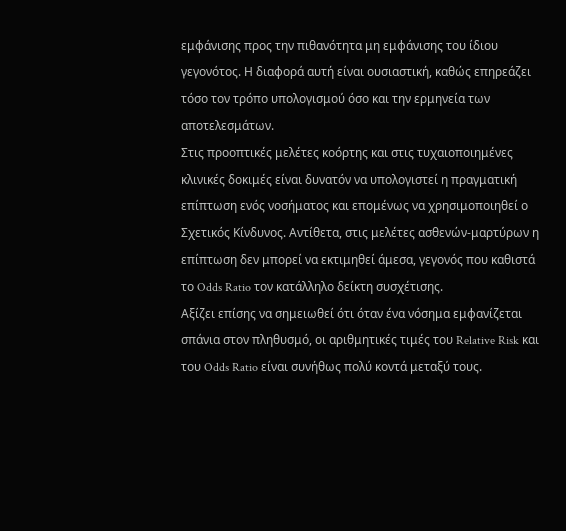εμφάνισης προς την πιθανότητα μη εμφάνισης του ίδιου γεγονότος. Η διαφορά αυτή είναι ουσιαστική, καθώς επηρεάζει τόσο τον τρόπο υπολογισμού όσο και την ερμηνεία των αποτελεσμάτων.
Στις προοπτικές μελέτες κοόρτης και στις τυχαιοποιημένες κλινικές δοκιμές είναι δυνατόν να υπολογιστεί η πραγματική επίπτωση ενός νοσήματος και επομένως να χρησιμοποιηθεί ο Σχετικός Κίνδυνος. Αντίθετα, στις μελέτες ασθενών-μαρτύρων η επίπτωση δεν μπορεί να εκτιμηθεί άμεσα, γεγονός που καθιστά το Odds Ratio τον κατάλληλο δείκτη συσχέτισης.
Αξίζει επίσης να σημειωθεί ότι όταν ένα νόσημα εμφανίζεται σπάνια στον πληθυσμό, οι αριθμητικές τιμές του Relative Risk και του Odds Ratio είναι συνήθως πολύ κοντά μεταξύ τους.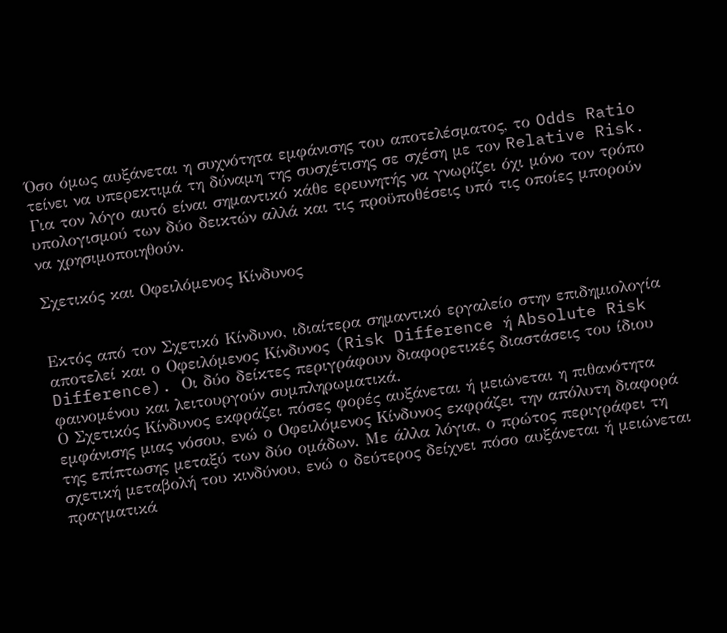Όσο όμως αυξάνεται η συχνότητα εμφάνισης του αποτελέσματος, το Odds Ratio τείνει να υπερεκτιμά τη δύναμη της συσχέτισης σε σχέση με τον Relative Risk. Για τον λόγο αυτό είναι σημαντικό κάθε ερευνητής να γνωρίζει όχι μόνο τον τρόπο υπολογισμού των δύο δεικτών αλλά και τις προϋποθέσεις υπό τις οποίες μπορούν να χρησιμοποιηθούν.

Σχετικός και Οφειλόμενος Κίνδυνος


Εκτός από τον Σχετικό Κίνδυνο, ιδιαίτερα σημαντικό εργαλείο στην επιδημιολογία αποτελεί και ο Οφειλόμενος Κίνδυνος (Risk Difference ή Absolute Risk Difference). Οι δύο δείκτες περιγράφουν διαφορετικές διαστάσεις του ίδιου φαινομένου και λειτουργούν συμπληρωματικά.
Ο Σχετικός Κίνδυνος εκφράζει πόσες φορές αυξάνεται ή μειώνεται η πιθανότητα εμφάνισης μιας νόσου, ενώ ο Οφειλόμενος Κίνδυνος εκφράζει την απόλυτη διαφορά της επίπτωσης μεταξύ των δύο ομάδων. Με άλλα λόγια, ο πρώτος περιγράφει τη σχετική μεταβολή του κινδύνου, ενώ ο δεύτερος δείχνει πόσο αυξάνεται ή μειώνεται πραγματικά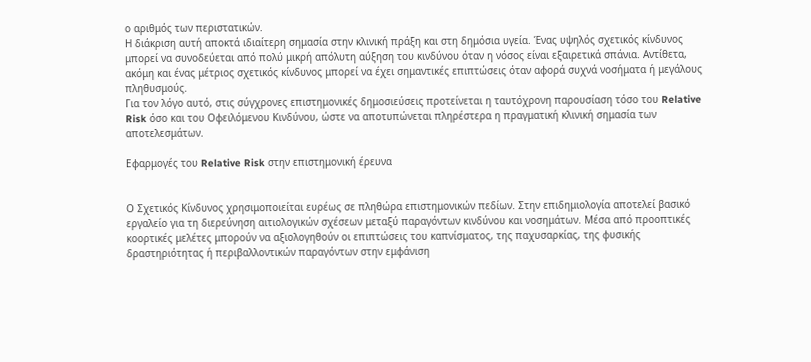ο αριθμός των περιστατικών.
Η διάκριση αυτή αποκτά ιδιαίτερη σημασία στην κλινική πράξη και στη δημόσια υγεία. Ένας υψηλός σχετικός κίνδυνος μπορεί να συνοδεύεται από πολύ μικρή απόλυτη αύξηση του κινδύνου όταν η νόσος είναι εξαιρετικά σπάνια. Αντίθετα, ακόμη και ένας μέτριος σχετικός κίνδυνος μπορεί να έχει σημαντικές επιπτώσεις όταν αφορά συχνά νοσήματα ή μεγάλους πληθυσμούς.
Για τον λόγο αυτό, στις σύγχρονες επιστημονικές δημοσιεύσεις προτείνεται η ταυτόχρονη παρουσίαση τόσο του Relative Risk όσο και του Οφειλόμενου Κινδύνου, ώστε να αποτυπώνεται πληρέστερα η πραγματική κλινική σημασία των αποτελεσμάτων.

Εφαρμογές του Relative Risk στην επιστημονική έρευνα


Ο Σχετικός Κίνδυνος χρησιμοποιείται ευρέως σε πληθώρα επιστημονικών πεδίων. Στην επιδημιολογία αποτελεί βασικό εργαλείο για τη διερεύνηση αιτιολογικών σχέσεων μεταξύ παραγόντων κινδύνου και νοσημάτων. Μέσα από προοπτικές κοορτικές μελέτες μπορούν να αξιολογηθούν οι επιπτώσεις του καπνίσματος, της παχυσαρκίας, της φυσικής δραστηριότητας ή περιβαλλοντικών παραγόντων στην εμφάνιση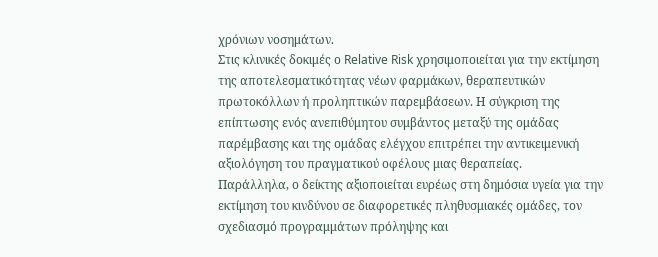χρόνιων νοσημάτων.
Στις κλινικές δοκιμές ο Relative Risk χρησιμοποιείται για την εκτίμηση της αποτελεσματικότητας νέων φαρμάκων, θεραπευτικών πρωτοκόλλων ή προληπτικών παρεμβάσεων. Η σύγκριση της επίπτωσης ενός ανεπιθύμητου συμβάντος μεταξύ της ομάδας παρέμβασης και της ομάδας ελέγχου επιτρέπει την αντικειμενική αξιολόγηση του πραγματικού οφέλους μιας θεραπείας.
Παράλληλα, ο δείκτης αξιοποιείται ευρέως στη δημόσια υγεία για την εκτίμηση του κινδύνου σε διαφορετικές πληθυσμιακές ομάδες, τον σχεδιασμό προγραμμάτων πρόληψης και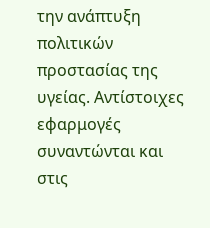την ανάπτυξη πολιτικών προστασίας της υγείας. Αντίστοιχες εφαρμογές συναντώνται και στις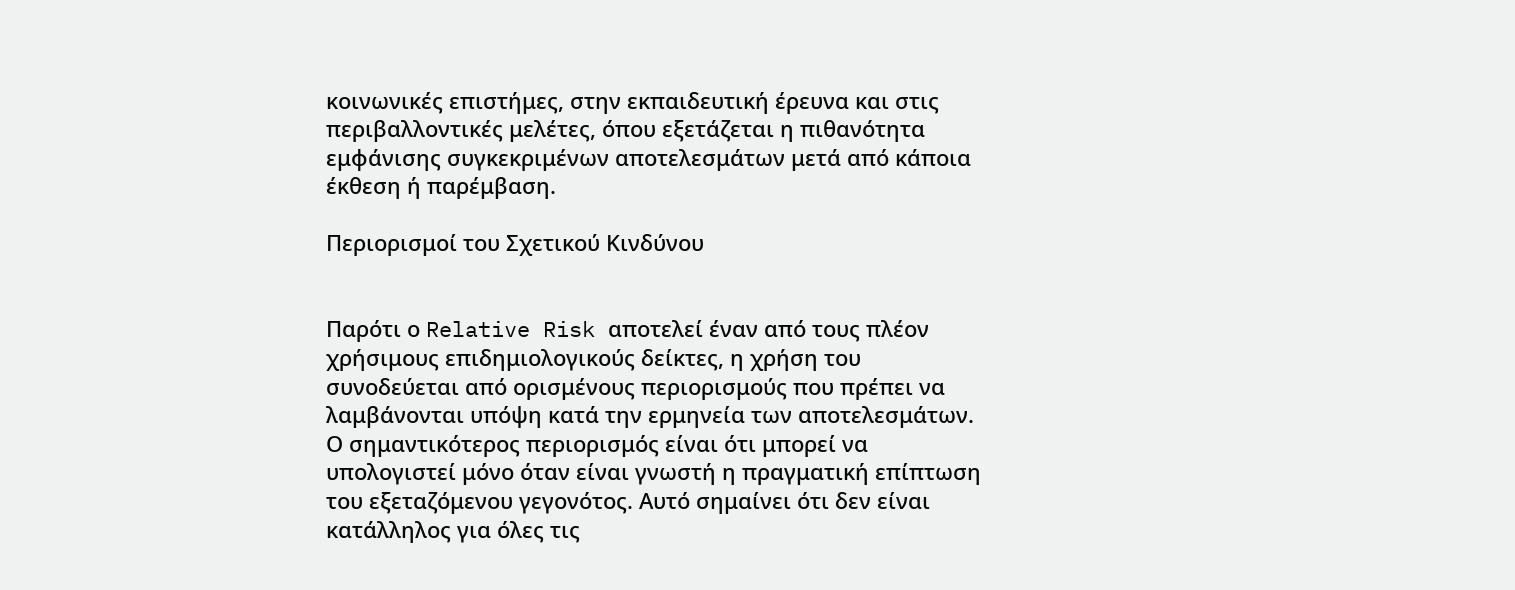κοινωνικές επιστήμες, στην εκπαιδευτική έρευνα και στις περιβαλλοντικές μελέτες, όπου εξετάζεται η πιθανότητα εμφάνισης συγκεκριμένων αποτελεσμάτων μετά από κάποια έκθεση ή παρέμβαση.

Περιορισμοί του Σχετικού Κινδύνου


Παρότι ο Relative Risk αποτελεί έναν από τους πλέον χρήσιμους επιδημιολογικούς δείκτες, η χρήση του συνοδεύεται από ορισμένους περιορισμούς που πρέπει να λαμβάνονται υπόψη κατά την ερμηνεία των αποτελεσμάτων.
Ο σημαντικότερος περιορισμός είναι ότι μπορεί να υπολογιστεί μόνο όταν είναι γνωστή η πραγματική επίπτωση του εξεταζόμενου γεγονότος. Αυτό σημαίνει ότι δεν είναι κατάλληλος για όλες τις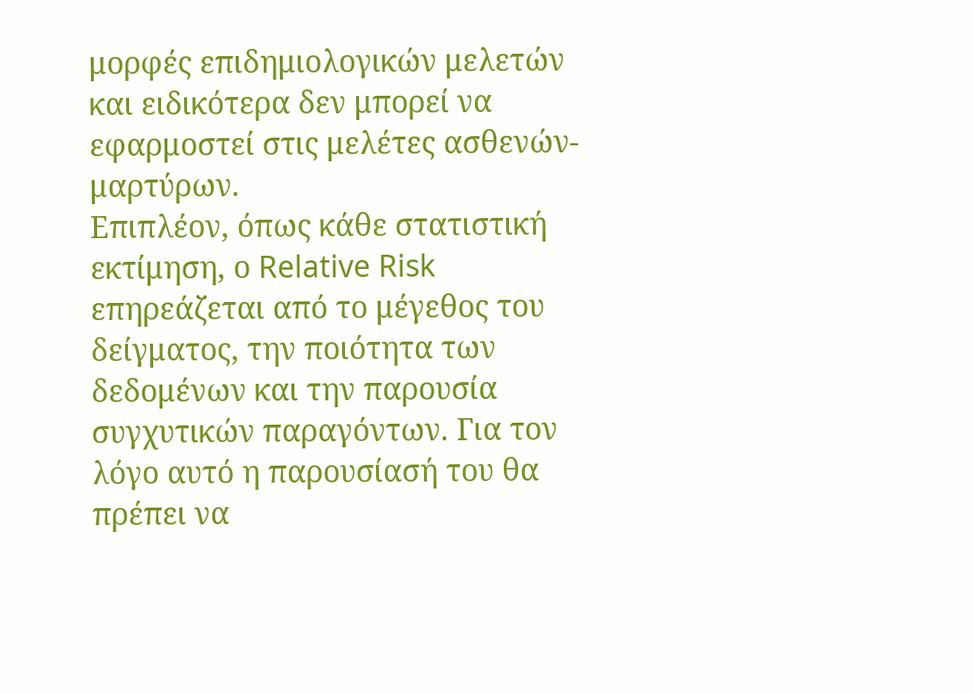μορφές επιδημιολογικών μελετών και ειδικότερα δεν μπορεί να εφαρμοστεί στις μελέτες ασθενών-μαρτύρων.
Επιπλέον, όπως κάθε στατιστική εκτίμηση, ο Relative Risk επηρεάζεται από το μέγεθος του δείγματος, την ποιότητα των δεδομένων και την παρουσία συγχυτικών παραγόντων. Για τον λόγο αυτό η παρουσίασή του θα πρέπει να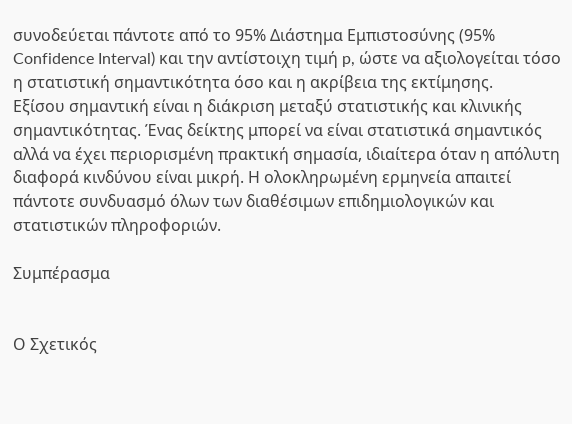συνοδεύεται πάντοτε από το 95% Διάστημα Εμπιστοσύνης (95% Confidence Interval) και την αντίστοιχη τιμή p, ώστε να αξιολογείται τόσο η στατιστική σημαντικότητα όσο και η ακρίβεια της εκτίμησης.
Εξίσου σημαντική είναι η διάκριση μεταξύ στατιστικής και κλινικής σημαντικότητας. Ένας δείκτης μπορεί να είναι στατιστικά σημαντικός αλλά να έχει περιορισμένη πρακτική σημασία, ιδιαίτερα όταν η απόλυτη διαφορά κινδύνου είναι μικρή. Η ολοκληρωμένη ερμηνεία απαιτεί πάντοτε συνδυασμό όλων των διαθέσιμων επιδημιολογικών και στατιστικών πληροφοριών.

Συμπέρασμα


Ο Σχετικός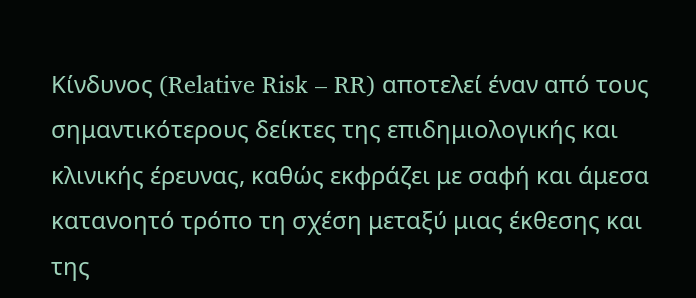Κίνδυνος (Relative Risk – RR) αποτελεί έναν από τους σημαντικότερους δείκτες της επιδημιολογικής και κλινικής έρευνας, καθώς εκφράζει με σαφή και άμεσα κατανοητό τρόπο τη σχέση μεταξύ μιας έκθεσης και της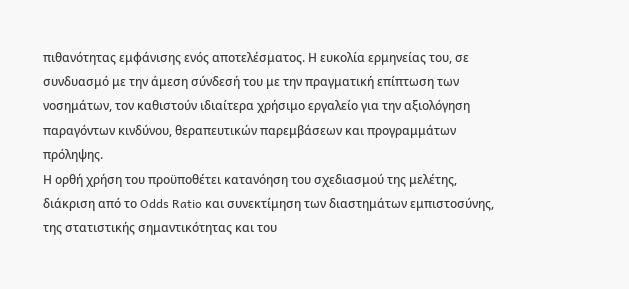πιθανότητας εμφάνισης ενός αποτελέσματος. Η ευκολία ερμηνείας του, σε συνδυασμό με την άμεση σύνδεσή του με την πραγματική επίπτωση των νοσημάτων, τον καθιστούν ιδιαίτερα χρήσιμο εργαλείο για την αξιολόγηση παραγόντων κινδύνου, θεραπευτικών παρεμβάσεων και προγραμμάτων πρόληψης.
Η ορθή χρήση του προϋποθέτει κατανόηση του σχεδιασμού της μελέτης, διάκριση από το Odds Ratio και συνεκτίμηση των διαστημάτων εμπιστοσύνης, της στατιστικής σημαντικότητας και του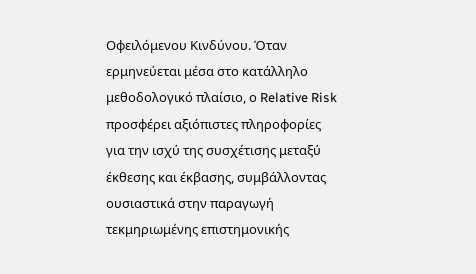Οφειλόμενου Κινδύνου. Όταν ερμηνεύεται μέσα στο κατάλληλο μεθοδολογικό πλαίσιο, ο Relative Risk προσφέρει αξιόπιστες πληροφορίες για την ισχύ της συσχέτισης μεταξύ έκθεσης και έκβασης, συμβάλλοντας ουσιαστικά στην παραγωγή τεκμηριωμένης επιστημονικής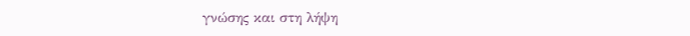γνώσης και στη λήψη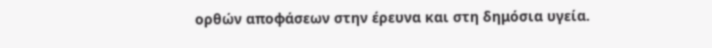ορθών αποφάσεων στην έρευνα και στη δημόσια υγεία.